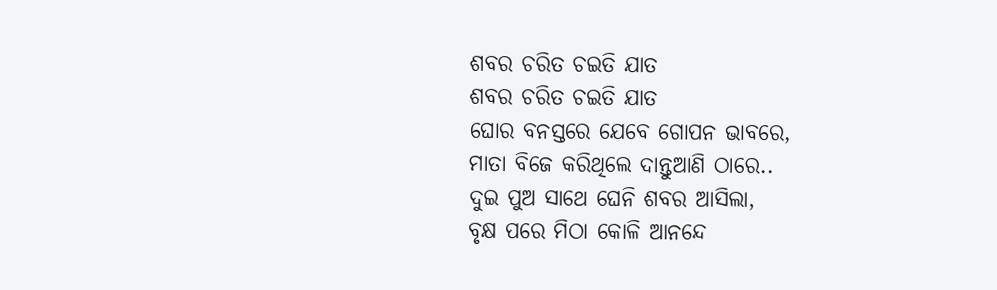ଶବର ଚରିତ ଚଇତି ଯାତ
ଶବର ଚରିତ ଚଇତି ଯାତ
ଘୋର ବନସ୍ତରେ ଯେବେ ଗୋପନ ଭାବରେ,
ମାତା ବିଜେ କରିଥିଲେ ଦାନ୍ତୁଆଣି ଠାରେ..
ଦୁଇ ପୁଅ ସାଥେ ଘେନି ଶବର ଆସିଲା,
ବୃକ୍ଷ ପରେ ମିଠା କୋଳି ଆନନ୍ଦେ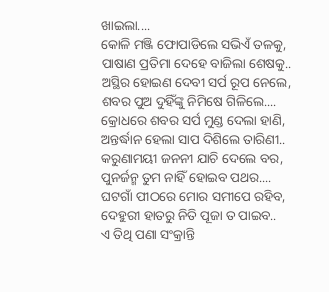ଖାଇଲା....
କୋଳି ମଞ୍ଜି ଫୋପାଡିଲେ ସଭିଏଁ ତଳକୁ,
ପାଷାଣ ପ୍ରତିମା ଦେହେ ବାଜିଲା ଶେଷକୁ..
ଅସ୍ଥିର ହୋଇଣ ଦେବୀ ସର୍ପ ରୂପ ନେଲେ,
ଶବର ପୁଅ ଦୁହିଁଙ୍କୁ ନିମିଷେ ଗିଳିଲେ....
କ୍ରୋଧରେ ଶବର ସର୍ପ ମୁଣ୍ଡ ଦେଲା ହାଣି,
ଅନ୍ତର୍ଦ୍ଧାନ ହେଲା ସାପ ଦିଶିଲେ ତାରିଣୀ..
କରୁଣାମୟୀ ଜନନୀ ଯାଚି ଦେଲେ ବର,
ପୁନର୍ଜନ୍ମ ତୁମ ନାହିଁ ହୋଇବ ପଥର....
ଘଟଗାଁ ପୀଠରେ ମୋର ସମୀପେ ରହିବ,
ଦେହୁରୀ ହାତରୁ ନିତି ପୂଜା ତ ପାଇବ..
ଏ ତିଥି ପଣା ସଂକ୍ରାନ୍ତି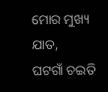ମୋର ମୁଖ୍ୟ ଯାତ,
ଘଟଗାଁ ଚଇତି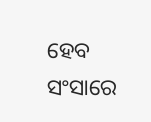ହେବ ସଂସାରେ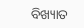ବିଖ୍ୟାତ